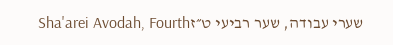שערי עבודה, שער רביעי ט״זSha'arei Avodah, Fourth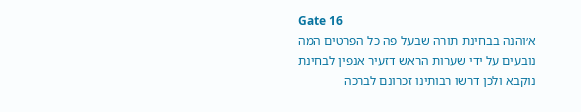Gate 16
א׳והנה בבחינת תורה שבעל פה כל הפרטים המה נובעים על ידי שערות הראש דזעיר אנפין לבחינת נוקבא ולכן דרשו רבותינו זכרונם לברכה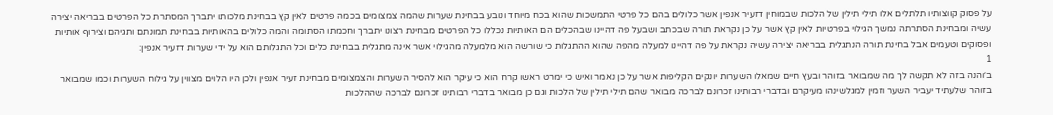על פסוק קווצותיו תלתלים אלו תילי תילין של הלכות שבמוחין דזעיר אנפין אשר כלולים בהם כל פרטי התמשכות שהוא בכח מיוחד ונובע בבחינת שערות שהמה צמצומים בכמה פרטים לאין קץ בבחינת מלכותו יתברך המסתרת כל הפרטים בבריאה יצירה עשיה ומבחינת הסתרתה נמשך הגילוי בפרטיות לאין קץ אשר על כן נקראת תורה שבכתב ושבעל פה דהיינו שבהכלים הם האותיות נכללו כל הפרטים מבחינת רצונו יתברך וחכמתו הסתומה והמה כלולים בהאותיות בבחינת תמונתם ותגיהם וצירוף אותיות ופסוקים וטעמים אבל בחינת תורה הנתגלית בבריאה יצירה עשיה נקראת על פה דהיינו למעלה מהפה שהוא ההתגלות כי שורשה הוא מלמעלה מהגילוי אשר אינה מתגלית בבחינת כלים וכל התגלותם הוא על ידי שערות דזעיר אנפין:
1
ב׳והנה בזה לא תקשה לך מה שמבואר בזוהר ובעץ חיים שמאלו השערות יונקים הקליפות אשר על כן נאמר ואיש כי ימרט ראשו קרח הוא כי עיקר הוא להסיר השערות והצמצומים מבחינת זעיר אנפין ולכן היו הלוים מצווין על גילוח השערות וכמו שמבואר בזוהר שלעתיד יעביר השער וזמין למגלשינהו מעיקרם ובדברי רבותינו זכרונם לברכה מבואר שהם תילי תילין של הלכות וגם כן מבואר בדברי רבותינו זכרונם לברכה שההלכות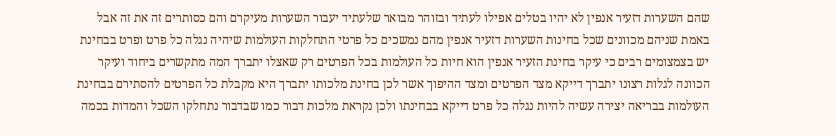שהם השערות דזעיר אנפין לא יהיו בטלים אפילו לעתיד ובזוהר מבואר שלעתיד יעבור השערות מעיקרם והם כסותרים זה את זה אבל באמת שניהם מכוונים שכל בחינות השערות דזעיר אנפין מהם נמשכים כל פרטי התחלקות העולמות שיהיה נגלה כל פרט ופרט בבחינת יש בצמצומים רבים כי עיקר בחינת הזעיר אנפין הוא חיות כל העולמות בכל הפרטים רק שאצלו יתברך המה מתקשרים ביחוד ועיקר הכוונה לגלות רצונו יתברך דייקא מצד הפרטים ומצד ההיפוך אשר לכן בחינת מלכותו יתברך היא מקבלת כל הפרטים להסתירם בבחינת העולמות בבריאה יצירה עשיה להיות נגלה כל פרט דייקא בבחינתו ולכן נקראת מלכות דבור כמו שבדבור נתחלקו השכל והמדות בכמה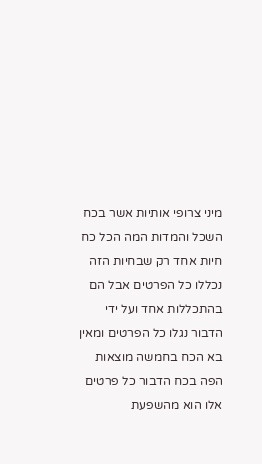מיני צרופי אותיות אשר בכח השכל והמדות המה הכל כח חיות אחד רק שבחיות הזה נכללו כל הפרטים אבל הם בהתכללות אחד ועל ידי הדבור נגלו כל הפרטים ומאין בא הכח בחמשה מוצאות הפה בכח הדבור כל פרטים אלו הוא מהשפעת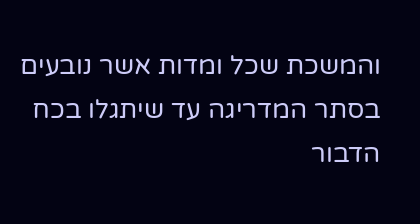והמשכת שכל ומדות אשר נובעים בסתר המדריגה עד שיתגלו בכח הדבור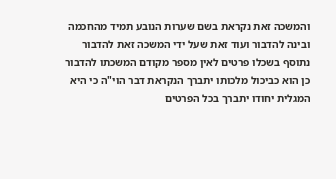והמשכה זאת נקראת בשם שערות הנובע תמיד מהחכמה ובינה להדבור ועוד זאת שעל ידי המשכה זאת להדבור נתוסף בשכלו פרטים לאין מספר מקודם המשכתו להדבור כן הוא כביכול מלכותו יתברך הנקראת דבר הוי"ה כי היא המגלית יחודו יתברך בכל הפרטים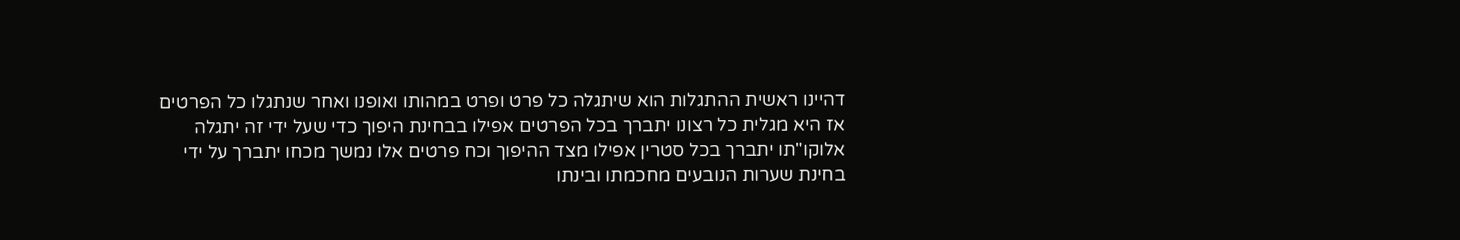דהיינו ראשית ההתגלות הוא שיתגלה כל פרט ופרט במהותו ואופנו ואחר שנתגלו כל הפרטים אז היא מגלית כל רצונו יתברך בכל הפרטים אפילו בבחינת היפוך כדי שעל ידי זה יתגלה אלוקו"תו יתברך בכל סטרין אפילו מצד ההיפוך וכח פרטים אלו נמשך מכחו יתברך על ידי בחינת שערות הנובעים מחכמתו ובינתו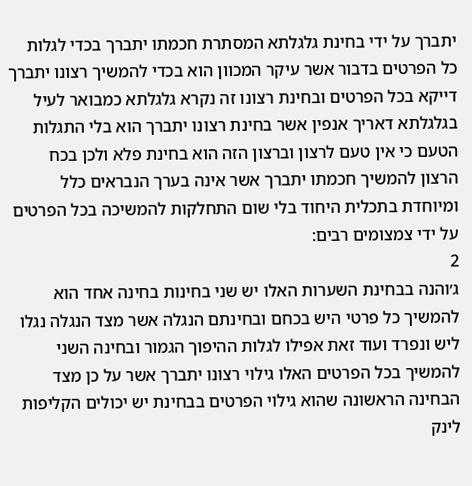יתברך על ידי בחינת גלגלתא המסתרת חכמתו יתברך בכדי לגלות כל הפרטים בדבור אשר עיקר המכוון הוא בכדי להמשיך רצונו יתברך דייקא בכל הפרטים ובחינת רצונו זה נקרא גלגלתא כמבואר לעיל בגלגלתא דאריך אנפין אשר בחינת רצונו יתברך הוא בלי התגלות הטעם כי אין טעם לרצון וברצון הזה הוא בחינת פלא ולכן בכח הרצון להמשיך חכמתו יתברך אשר אינה בערך הנבראים כלל ומיוחדת בתכלית היחוד בלי שום התחלקות להמשיכה בכל הפרטים על ידי צמצומים רבים:
2
ג׳והנה בבחינת השערות האלו יש שני בחינות בחינה אחד הוא להמשיך כל פרטי היש בכחם ובחינתם הנגלה אשר מצד הנגלה נגלו ליש ונפרד ועוד זאת אפילו לגלות ההיפוך הגמור ובחינה השני להמשיך בכל הפרטים האלו גילוי רצונו יתברך אשר על כן מצד הבחינה הראשונה שהוא גילוי הפרטים בבחינת יש יכולים הקליפות לינק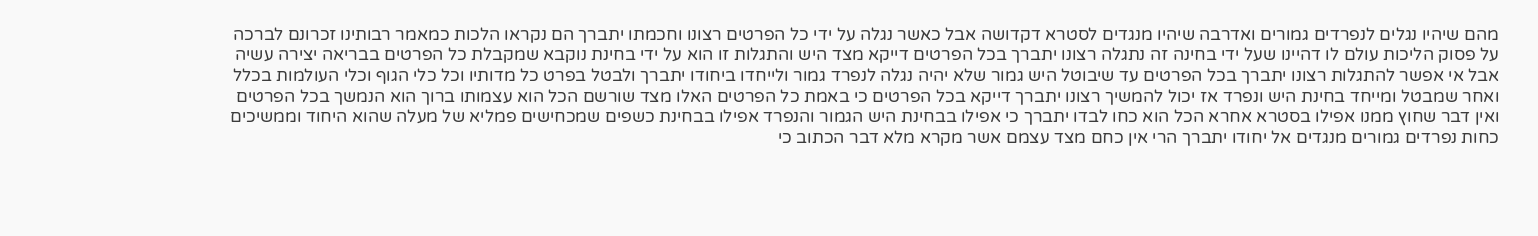מהם שיהיו נגלים לנפרדים גמורים ואדרבה שיהיו מנגדים לסטרא דקדושה אבל כאשר נגלה על ידי כל הפרטים רצונו וחכמתו יתברך הם נקראו הלכות כמאמר רבותינו זכרונם לברכה על פסוק הליכות עולם לו דהיינו שעל ידי בחינה זה נתגלה רצונו יתברך בכל הפרטים דייקא מצד היש והתגלות זו הוא על ידי בחינת נוקבא שמקבלת כל הפרטים בבריאה יצירה עשיה אבל אי אפשר להתגלות רצונו יתברך בכל הפרטים עד שיבוטל היש גמור שלא יהיה נגלה לנפרד גמור ולייחדו ביחודו יתברך ולבטל בפרט כל מדותיו וכל כלי הגוף וכלי העולמות בכלל ואחר שמבטל ומייחד בחינת היש ונפרד אז יכול להמשיך רצונו יתברך דייקא בכל הפרטים כי באמת כל הפרטים האלו מצד שורשם הכל הוא עצמותו ברוך הוא הנמשך בכל הפרטים ואין דבר שחוץ ממנו אפילו בסטרא אחרא הכל הוא כחו לבדו יתברך כי אפילו בבחינת היש הגמור והנפרד אפילו בבחינת כשפים שמכחישים פמליא של מעלה שהוא היחוד וממשיכים כחות נפרדים גמורים מנגדים אל יחודו יתברך הרי אין כחם מצד עצמם אשר מקרא מלא דבר הכתוב כי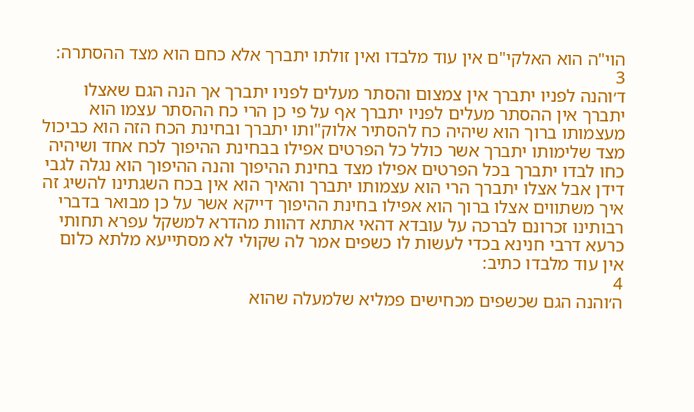הוי"ה הוא האלקי"ם אין עוד מלבדו ואין זולתו יתברך אלא כחם הוא מצד ההסתרה:
3
ד׳והנה לפניו יתברך אין צמצום והסתר מעלים לפניו יתברך אך הנה הגם שאצלו יתברך אין ההסתר מעלים לפניו יתברך אף על פי כן הרי כח ההסתר עצמו הוא מעצמותו ברוך הוא שיהיה כח להסתיר אלוק"ותו יתברך ובחינת הכח הזה הוא כביכול מצד שלימותו יתברך אשר כולל כל הפרטים אפילו בבחינת ההיפוך לכח אחד ושיהיה כחו לבדו יתברך בכל הפרטים אפילו מצד בחינת ההיפוך והנה ההיפוך הוא נגלה לגבי דידן אבל אצלו יתברך הרי הוא עצמותו יתברך והאיך הוא אין בכח השגתינו להשיג זה איך משתווים אצלו ברוך הוא אפילו בחינת ההיפוך דייקא אשר על כן מבואר בדברי רבותינו זכרונם לברכה על עובדא דהאי אתתא דהוות מהדרא למשקל עפרא תחותי כרעא דרבי חנינא בכדי לעשות לו כשפים אמר לה שקולי לא מסתייעא מלתא כלום אין עוד מלבדו כתיב:
4
ה׳והנה הגם שכשפים מכחישים פמליא שלמעלה שהוא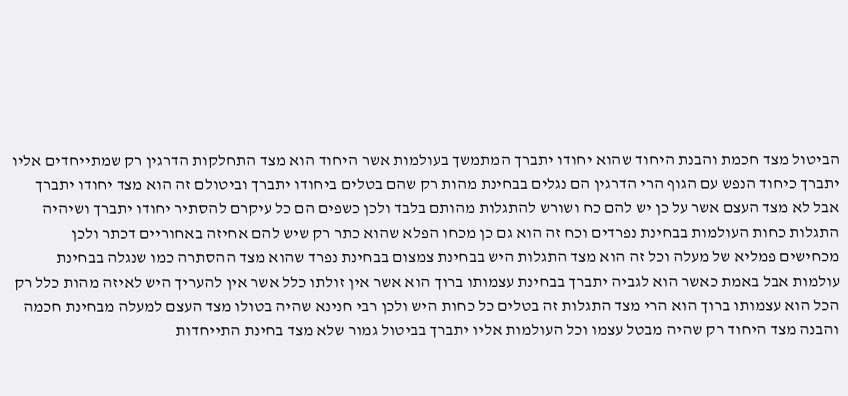הביטול מצד חכמת והבנת היחוד שהוא יחודו יתברך המתמשך בעולמות אשר היחוד הוא מצד התחלקות הדרגין רק שמתייחדים אליו יתברך כיחוד הנפש עם הגוף הרי הדרגין הם נגלים בבחינת מהות רק שהם בטלים ביחודו יתברך וביטולם זה הוא מצד יחודו יתברך אבל לא מצד העצם אשר על כן יש להם כח ושורש להתגלות מהותם בלבד ולכן כשפים הם כל עיקרם להסתיר יחודו יתברך ושיהיה התגלות כחות העולמות בבחינת נפרדים וכח זה הוא גם כן מכחו הפלא שהוא כתר רק שיש להם אחיזה באחוריים דכתר ולכן מכחישים פמליא של מעלה וכל זה הוא מצד התגלות היש בבחינת צמצום בבחינת נפרד שהוא מצד ההסתרה כמו שנגלה בבחינת עולמות אבל באמת כאשר הוא לגביה יתברך בבחינת עצמותו ברוך הוא אשר אין זולתו כלל אשר אין להעריך היש לאיזה מהות כלל רק הכל הוא עצמותו ברוך הוא הרי מצד התגלות זה בטלים כל כחות היש ולכן רבי חנינא שהיה בטולו מצד העצם למעלה מבחינת חכמה והבנה מצד היחוד רק שהיה מבטל עצמו וכל העולמות אליו יתברך בביטול גמור שלא מצד בחינת התייחדות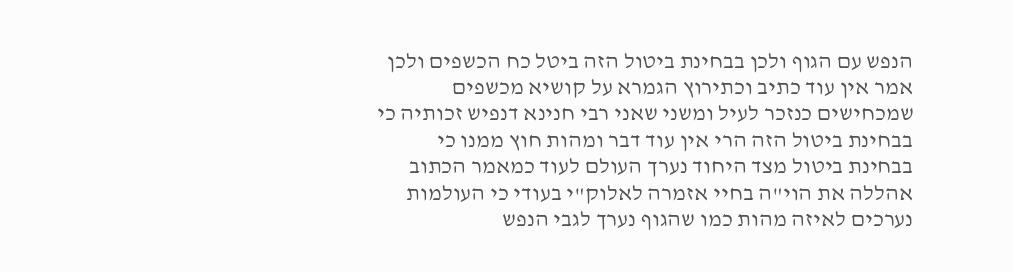הנפש עם הגוף ולכן בבחינת ביטול הזה ביטל כח הכשפים ולכן אמר אין עוד כתיב וכתירוץ הגמרא על קושיא מכשפים שמכחישים כנזכר לעיל ומשני שאני רבי חנינא דנפיש זכותיה כי בבחינת ביטול הזה הרי אין עוד דבר ומהות חוץ ממנו כי בבחינת ביטול מצד היחוד נערך העולם לעוד כמאמר הכתוב אהללה את הוי"ה בחיי אזמרה לאלוק"י בעודי כי העולמות נערכים לאיזה מהות כמו שהגוף נערך לגבי הנפש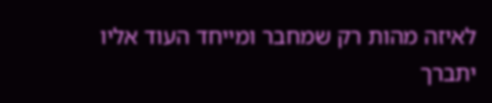לאיזה מהות רק שמחבר ומייחד העוד אליו יתברך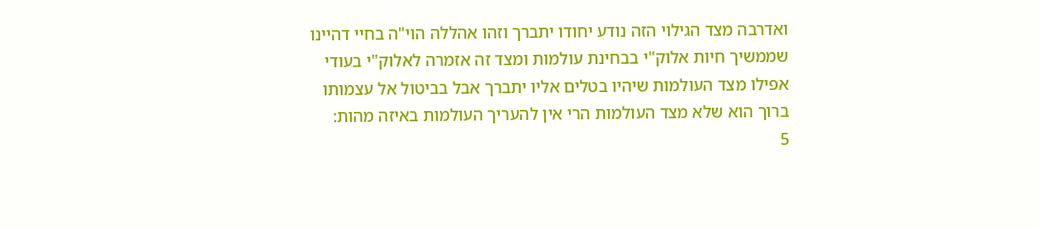ואדרבה מצד הגילוי הזה נודע יחודו יתברך וזהו אהללה הוי"ה בחיי דהיינו שממשיך חיות אלוק"י בבחינת עולמות ומצד זה אזמרה לאלוק"י בעודי אפילו מצד העולמות שיהיו בטלים אליו יתברך אבל בביטול אל עצמותו ברוך הוא שלא מצד העולמות הרי אין להעריך העולמות באיזה מהות:
5